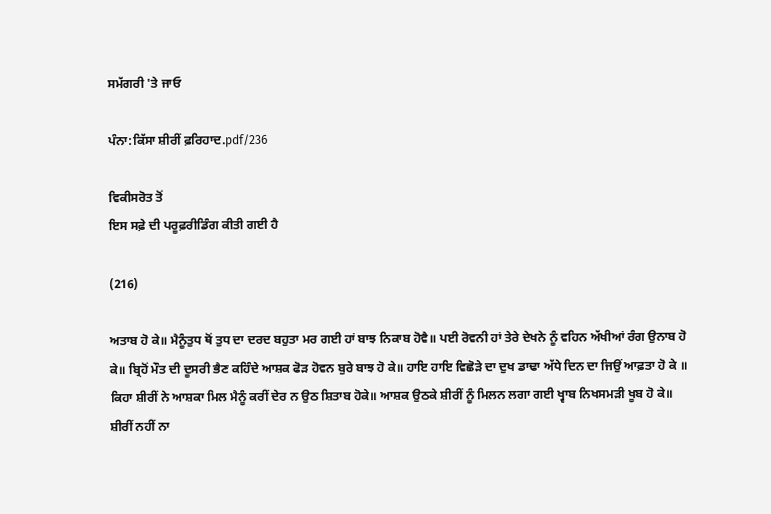ਸਮੱਗਰੀ 'ਤੇ ਜਾਓ

ਪੰਨਾ:ਕਿੱਸਾ ਸ਼ੀਰੀਂ ਫ਼ਰਿਹਾਦ.pdf/236

ਵਿਕੀਸਰੋਤ ਤੋਂ
ਇਸ ਸਫ਼ੇ ਦੀ ਪਰੂਫ਼ਰੀਡਿੰਗ ਕੀਤੀ ਗਈ ਹੈ

(216)

ਅਤਾਬ ਹੋ ਕੇ॥ ਮੈਨੂੰਤੁਧ ਥੋਂ ਤੁਧ ਦਾ ਦਰਦ ਬਹੁਤਾ ਮਰ ਗਈ ਹਾਂ ਬਾਝ ਨਿਕਾਬ ਹੋਵੈ॥ ਪਈ ਰੋਵਨੀ ਹਾਂ ਤੇਰੇ ਦੇਖਨੇ ਨੂੰ ਵਹਿਨ ਅੱਖੀਆਂ ਰੰਗ ਉਨਾਬ ਹੋ ਕੇ॥ ਬ੍ਰਿਹੋਂ ਮੌਤ ਦੀ ਦੂਸਰੀ ਭੈਣ ਕਹਿੰਦੇ ਆਸ਼ਕ ਫੋੜ ਹੋਵਨ ਬੁਰੇ ਬਾਝ ਹੋ ਕੇ॥ ਹਾਇ ਹਾਇ ਵਿਛੋੜੇ ਦਾ ਦੁਖ ਡਾਢਾ ਅੱਧੇ ਦਿਨ ਦਾ ਜਿਉਂ ਆਫ਼ਤਾ ਹੋ ਕੇ ॥ ਕਿਹਾ ਸ਼ੀਰੀਂ ਨੇ ਆਸ਼ਕਾ ਮਿਲ ਮੈਨੂੰ ਕਰੀਂ ਦੇਰ ਨ ਉਠ ਸ਼ਿਤਾਬ ਹੋਕੇ॥ ਆਸ਼ਕ ਉਠਕੇ ਸ਼ੀਰੀਂ ਨੂੰ ਮਿਲਨ ਲਗਾ ਗਈ ਖ੍ਵਾਬ ਨਿਖਸਮੜੀ ਖੂਬ ਹੋ ਕੇ॥ ਸ਼ੀਰੀਂ ਨਹੀਂ ਨਾ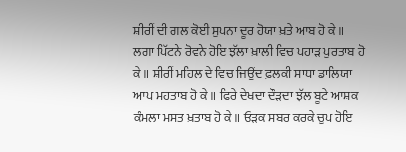ਸ਼ੀਰੀਂ ਦੀ ਗਲ ਕੋਈ ਸੁਪਨਾ ਦੂਰ ਹੋਯਾ ਖ਼ਤੇ ਆਬ ਹੋ ਕੇ॥ ਲਗਾ ਪਿੱਟਨੇ ਰੋਵਨੇ ਹੋਇ ਝੱਲਾ ਖ਼ਾਲੀ ਵਿਚ ਪਹਾੜ ਪੁਰਤਾਬ ਹੋ ਕੇ॥ ਸ਼ੀਰੀਂ ਮਹਿਲ ਦੇ ਵਿਚ ਜਿਉਂਦ ਫ਼ਲਕੀ ਸਾਧਾ ਡਾਲਿਯਾ ਆਪ ਮਹਤਾਬ ਹੋ ਕੇ॥ ਫਿਰੇ ਦੇਖਦਾ ਦੌੜਦਾ ਝੱਲ ਬੂਟੇ ਆਸ਼ਕ ਕੰਮਲਾ ਮਸਤ ਖ਼ਤਾਬ ਹੋ ਕੇ॥ ਓੜਕ ਸਬਰ ਕਰਕੇ ਚੁਪ ਹੋਇ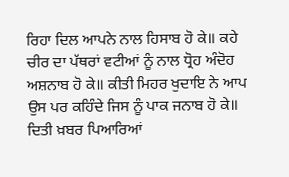ਰਿਹਾ ਦਿਲ ਆਪਨੇ ਨਾਲ ਹਿਸਾਬ ਹੋ ਕੇ॥ ਕਹੇ ਚੀਰ ਦਾ ਪੱਥਰਾਂ ਵਟੀਆਂ ਨੂੰ ਨਾਲ ਧ੍ਰੋਹ ਅੰਦੋਹ ਅਸ਼ਨਾਬ ਹੋ ਕੇ॥ ਕੀਤੀ ਮਿਹਰ ਖੁਦਾਇ ਨੇ ਆਪ ਉਸ ਪਰ ਕਹਿੰਦੇ ਜਿਸ ਨੂੰ ਪਾਕ ਜਨਾਬ ਹੋ ਕੇ॥ ਦਿਤੀ ਖ਼ਬਰ ਪਿਆਰਿਆਂ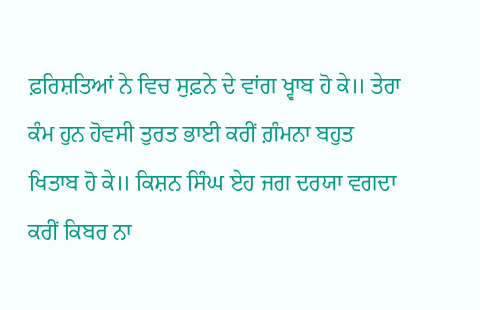ਫ਼ਰਿਸ਼ਤਿਆਂ ਨੇ ਵਿਚ ਸੁਫ਼ਨੇ ਦੇ ਵਾਂਗ ਖ੍ਵਾਬ ਹੋ ਕੇ॥ ਤੇਰਾ ਕੰਮ ਹੁਨ ਹੋਵਸੀ ਤੁਰਤ ਭਾਈ ਕਰੀਂ ਗ਼ੰਮਨਾ ਬਹੁਤ ਖਿਤਾਬ ਹੋ ਕੇ॥ ਕਿਸ਼ਨ ਸਿੰਘ ਏਹ ਜਗ ਦਰਯਾ ਵਗਦਾ ਕਰੀਂ ਕਿਬਰ ਨਾ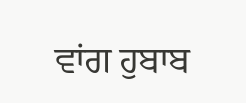ਵਾਂਗ ਹੁਬਾਬ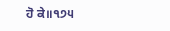ਹੋ ਕੇ॥੧੭੫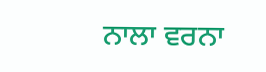ਨਾਲਾ ਵਰਨਾ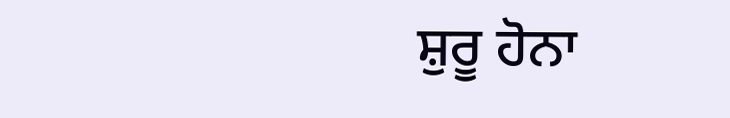ਸ਼ੁਰੂ ਹੋਨਾ